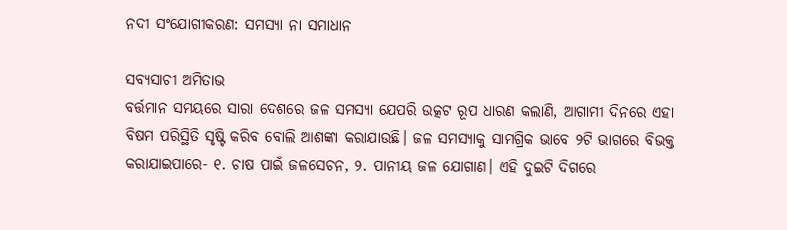ନଦୀ ସଂଯୋଗୀକରଣ: ସମସ୍ୟା ନା ସମାଧାନ

ସବ୍ୟସାଚୀ ଅମିତାଭ
ବର୍ତ୍ତମାନ ସମୟରେ ସାରା ଦେଶରେ ଜଳ ସମସ୍ୟା ଯେପରି ଉତ୍କଟ ରୂପ ଧାରଣ କଲାଣି, ଆଗାମୀ ଦିନରେ ଏହା ବିଷମ ପରିସ୍ଥିତି ସୃଷ୍ଟି କରିବ ବୋଲି ଆଶଙ୍କା କରାଯାଉଛି। ଜଳ ସମସ୍ୟାକୁ ସାମଗ୍ରିକ ଭାବେ ୨ଟି ଭାଗରେ ବିଭକ୍ତ କରାଯାଇପାରେ- ୧. ଚାଷ ପାଇଁ ଜଳସେଚନ, ୨. ପାନୀୟ ଜଳ ଯୋଗାଣ। ଏହି ଦୁଇଟି ଦିଗରେ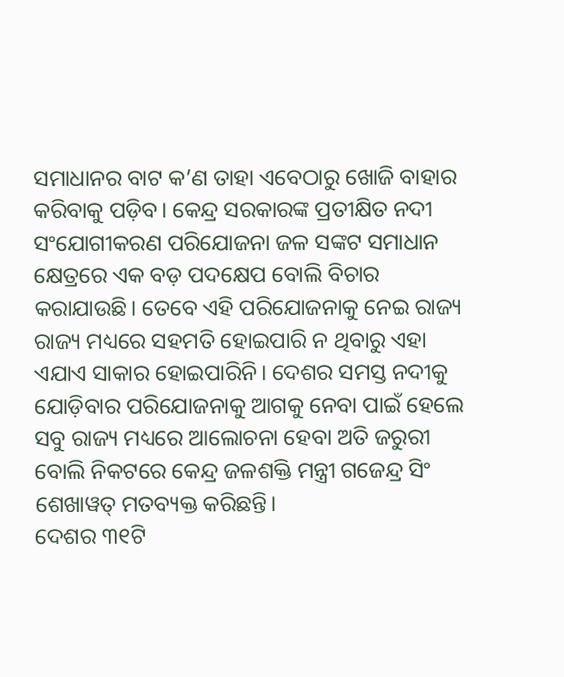ସମାଧାନର ବାଟ କ’ଣ ତାହା ଏବେଠାରୁ ଖୋଜି ବାହାର କରିବାକୁ ପଡ଼ିବ। କେନ୍ଦ୍ର ସରକାରଙ୍କ ପ୍ରତୀକ୍ଷିତ ନଦୀ ସଂଯୋଗୀକରଣ ପରିଯୋଜନା ଜଳ ସଙ୍କଟ ସମାଧାନ କ୍ଷେତ୍ରରେ ଏକ ବଡ଼ ପଦକ୍ଷେପ ବୋଲି ବିଚାର କରାଯାଉଛି। ତେବେ ଏହି ପରିଯୋଜନାକୁ ନେଇ ରାଜ୍ୟ ରାଜ୍ୟ ମଧ୍ୟରେ ସହମତି ହୋଇପାରି ନ ଥିବାରୁ ଏହା ଏଯାଏ ସାକାର ହୋଇପାରିନି। ଦେଶର ସମସ୍ତ ନଦୀକୁ ଯୋଡ଼ିବାର ପରିଯୋଜନାକୁ ଆଗକୁ ନେବା ପାଇଁ ହେଲେ ସବୁ ରାଜ୍ୟ ମଧ୍ୟରେ ଆଲୋଚନା ହେବା ଅତି ଜରୁରୀ ବୋଲି ନିକଟରେ କେନ୍ଦ୍ର ଜଳଶକ୍ତି ମନ୍ତ୍ରୀ ଗଜେନ୍ଦ୍ର ସିଂ ଶେଖାୱତ୍‌ ମତବ୍ୟକ୍ତ କରିଛନ୍ତି।
ଦେଶର ୩୧ଟି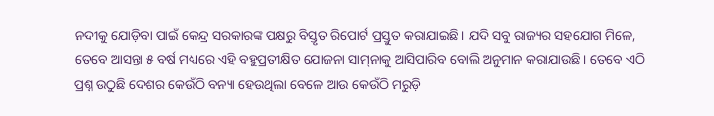ନଦୀକୁ ଯୋଡ଼ିବା ପାଇଁ କେନ୍ଦ୍ର ସରକାରଙ୍କ ପକ୍ଷରୁ ବିସ୍ତୃତ ରିପୋର୍ଟ ପ୍ରସ୍ତୁତ କରାଯାଇଛି। ଯଦି ସବୁ ରାଜ୍ୟର ସହଯୋଗ ମିଳେ, ତେବେ ଆସନ୍ତା ୫ ବର୍ଷ ମଧ୍ୟରେ ଏହି ବହୁପ୍ରତୀକ୍ଷିତ ଯୋଜନା ସାମ୍‌ନାକୁ ଆସିପାରିବ ବୋଲି ଅନୁମାନ କରାଯାଉଛି। ତେବେ ଏଠି ପ୍ରଶ୍ନ ଉଠୁଛି ଦେଶର କେଉଁଠି ବନ୍ୟା ହେଉଥିଲା ବେଳେ ଆଉ କେଉଁଠି ମରୁଡ଼ି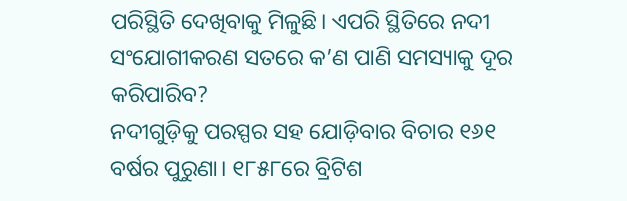ପରିସ୍ଥିତି ଦେଖିବାକୁ ମିଳୁଛି। ଏପରି ସ୍ଥିତିରେ ନଦୀ ସଂଯୋଗୀକରଣ ସତରେ କ’ଣ ପାଣି ସମସ୍ୟାକୁ ଦୂର କରିପାରିବ?
ନଦୀଗୁଡ଼ିକୁ ପରସ୍ପର ସହ ଯୋଡ଼ିବାର ବିଚାର ୧୬୧ ବର୍ଷର ପୁରୁଣା। ୧୮୫୮ରେ ବ୍ରିଟିଶ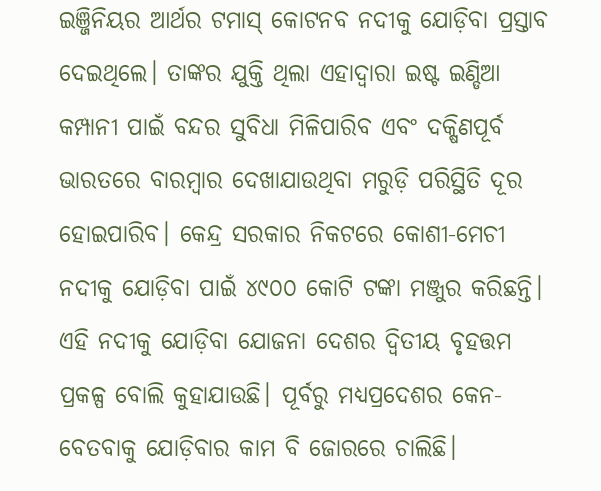ଇଞ୍ଜିନିୟର ଆର୍ଥର ଟମାସ୍‌ କୋଟନବ ନଦୀକୁ ଯୋଡ଼ିବା ପ୍ରସ୍ତାବ ଦେଇଥିଲେ। ତାଙ୍କର ଯୁକ୍ତି ଥିଲା ଏହାଦ୍ୱାରା ଇଷ୍ଟ ଇଣ୍ଡିଆ କମ୍ପାନୀ ପାଇଁ ବନ୍ଦର ସୁବିଧା ମିଳିପାରିବ ଏବଂ ଦକ୍ଷିଣପୂର୍ବ ଭାରତରେ ବାରମ୍ବାର ଦେଖାଯାଉଥିବା ମରୁଡ଼ି ପରିସ୍ଥିତି ଦୂର ହୋଇପାରିବ। କେନ୍ଦ୍ର ସରକାର ନିକଟରେ କୋଶୀ-ମେଚୀ ନଦୀକୁ ଯୋଡ଼ିବା ପାଇଁ ୪୯୦୦ କୋଟି ଟଙ୍କା ମଞ୍ଜୁର କରିଛନ୍ତି। ଏହି ନଦୀକୁ ଯୋଡ଼ିବା ଯୋଜନା ଦେଶର ଦ୍ୱିତୀୟ ବୃହତ୍ତମ ପ୍ରକଳ୍ପ ବୋଲି କୁହାଯାଉଛି। ପୂର୍ବରୁ ମଧ୍ୟପ୍ରଦେଶର କେନ-ବେତବାକୁ ଯୋଡ଼ିବାର କାମ ବି ଜୋରରେ ଚାଲିଛି।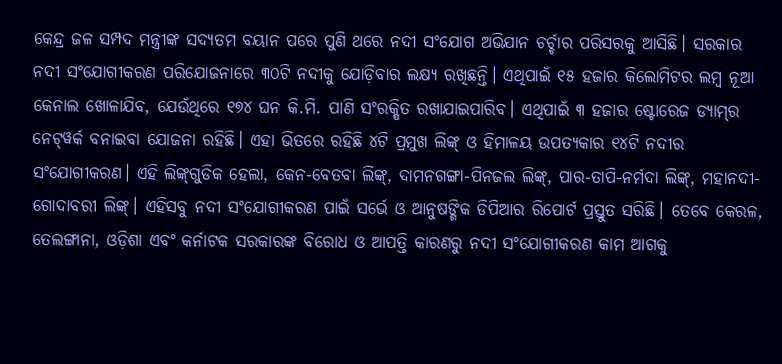କେନ୍ଦ୍ର ଜଳ ସମ୍ପଦ ମନ୍ତ୍ରୀଙ୍କ ସଦ୍ୟତମ ବୟାନ ପରେ ପୁଣି ଥରେ ନଦୀ ସଂଯୋଗ ଅଭିଯାନ ଚର୍ଚ୍ଚାର ପରିସରକୁ ଆସିଛି। ସରକାର ନଦୀ ସଂଯୋଗୀକରଣ ପରିଯୋଜନାରେ ୩୦ଟି ନଦୀକୁ ଯୋଡ଼ିବାର ଲକ୍ଷ୍ୟ ରଖିଛନ୍ତି। ଏଥିପାଇଁ ୧୫ ହଜାର କିଲୋମିଟର ଲମ୍ବ ନୂଆ କେନାଲ ଖୋଳାଯିବ, ଯେଉଁଥିରେ ୧୭୪ ଘନ କି.ମି. ପାଣି ସଂରକ୍ଷିତ ରଖାଯାଇପାରିବ। ଏଥିପାଇଁ ୩ ହଜାର ଷ୍ଟୋରେଜ ଡ୍ୟାମ୍‌ର ନେଟ୍‌ୱର୍କ ବନାଇବା ଯୋଜନା ରହିଛି। ଏହା ଭିତରେ ରହିଛି ୪ଟି ପ୍ରମୁଖ ଲିଙ୍କ୍‌ ଓ ହିମାଳୟ ଉପତ୍ୟକାର ୧୪ଟି ନଦୀର ସଂଯୋଗୀକରଣ। ଏହି ଲିଙ୍କ୍‌ଗୁଡିକ ହେଲା, କେନ-ବେତବା ଲିଙ୍କ୍‌, ଦାମନଗଙ୍ଗା-ପିନଜଲ ଲିଙ୍କ୍‌, ପାର-ତାପି-ନର୍ମଦା ଲିଙ୍କ୍‌, ମହାନଦୀ-ଗୋଦାବରୀ ଲିଙ୍କ୍‌। ଏହିସବୁ ନଦୀ ସଂଯୋଗୀକରଣ ପାଇଁ ସର୍ଭେ ଓ ଆନୁଷଙ୍ଗିକ ଡିପିଆର ରିପୋର୍ଟ ପ୍ରସ୍ତୁତ ସରିଛି। ତେବେ କେରଳ, ତେଲଙ୍ଗାନା, ଓଡ଼ିଶା ଏବଂ କର୍ନାଟକ ସରକାରଙ୍କ ବିରୋଧ ଓ ଆପତ୍ତି କାରଣରୁ ନଦୀ ସଂଯୋଗୀକରଣ କାମ ଆଗକୁ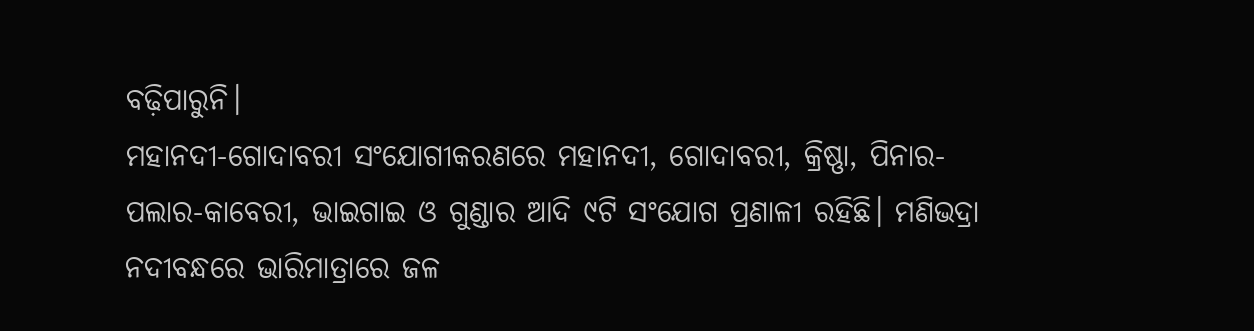ବଢ଼ିପାରୁନି।
ମହାନଦୀ-ଗୋଦାବରୀ ସଂଯୋଗୀକରଣରେ ମହାନଦୀ, ଗୋଦାବରୀ, କ୍ରିଷ୍ଣା, ପିନାର-ପଲାର-କାବେରୀ, ଭାଇଗାଇ ଓ ଗୁଣ୍ଡାର ଆଦି ୯ଟି ସଂଯୋଗ ପ୍ରଣାଳୀ ରହିଛି। ମଣିଭଦ୍ରା ନଦୀବନ୍ଧରେ ଭାରିମାତ୍ରାରେ ଜଳ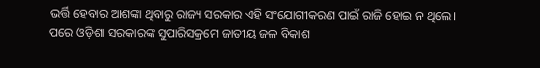ଭର୍ତ୍ତି ହେବାର ଆଶଙ୍କା ଥିବାରୁ ରାଜ୍ୟ ସରକାର ଏହି ସଂଯୋଗୀକରଣ ପାଇଁ ରାଜି ହୋଇ ନ ଥିଲେ। ପରେ ଓଡ଼ିଶା ସରକାରଙ୍କ ସୁପାରିସକ୍ରମେ ଜାତୀୟ ଜଳ ବିକାଶ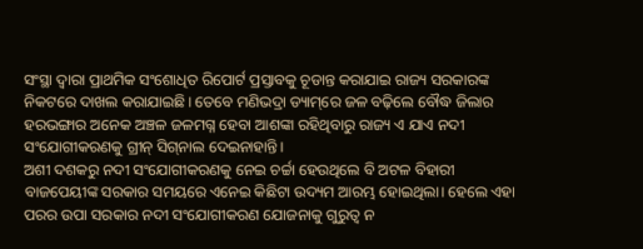ସଂସ୍ଥା ଦ୍ୱାରା ପ୍ରାଥମିକ ସଂଶୋଧିତ ରିପୋର୍ଟ ପ୍ରସ୍ତାବକୁ ଚୂଡାନ୍ତ କରାଯାଇ ରାଜ୍ୟ ସରକାରଙ୍କ ନିକଟରେ ଦାଖଲ କରାଯାଇଛି। ତେବେ ମଣିଭଦ୍ରା ଡ୍ୟାମ୍‌ରେ ଜଳ ବଢ଼ିଲେ ବୌଦ୍ଧ ଜିଲାର ହରଭଙ୍ଗାର ଅନେକ ଅଞ୍ଚଳ ଜଳମଗ୍ନ ହେବା ଆଶଙ୍କା ରହିଥିବାରୁ ରାଜ୍ୟ ଏ ଯାଏ ନଦୀ ସଂଯୋଗୀକରଣକୁ ଗ୍ରୀନ୍‌ ସିଗ୍‌ନାଲ ଦେଇନାହାନ୍ତି।
ଅଶୀ ଦଶକରୁ ନଦୀ ସଂଯୋଗୀକରଣକୁ ନେଇ ଚର୍ଚ୍ଚା ହେଉଥିଲେ ବି ଅଟଳ ବିହାରୀ ବାଜପେୟୀଙ୍କ ସରକାର ସମୟରେ ଏନେଇ କିଛିଟା ଉଦ୍ୟମ ଆରମ୍ଭ ହୋଇଥିଲା। ହେଲେ ଏହା ପରର ଉପା ସରକାର ନଦୀ ସଂଯୋଗୀକରଣ ଯୋଜନାକୁ ଗୁରୁତ୍ୱ ନ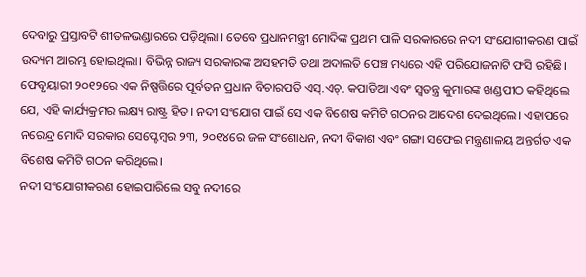ଦେବାରୁ ପ୍ରସ୍ତାବଟି ଶୀତଳଭଣ୍ଡାରରେ ପଡ଼ିଥିଲା। ତେବେ ପ୍ରଧାନମନ୍ତ୍ରୀ ମୋଦିଙ୍କ ପ୍ରଥମ ପାଳି ସରକାରରେ ନଦୀ ସଂଯୋଗୀକରଣ ପାଇଁ ଉଦ୍ୟମ ଆରମ୍ଭ ହୋଇଥିଲା। ବିଭିନ୍ନ ରାଜ୍ୟ ସରକାରଙ୍କ ଅସହମତି ତଥା ଅଦାଲତି ପେଞ୍ଚ ମଧ୍ୟରେ ଏହି ପରିଯୋଜନାଟି ଫସି ରହିଛି। ଫେବୃୟାରୀ ୨୦୧୨ରେ ଏକ ନିଷ୍ପତ୍ତିରେ ପୂର୍ବତନ ପ୍ରଧାନ ବିଚାରପତି ଏସ୍‌.ଏଚ୍‌. କପାଡିଆ ଏବଂ ସ୍ବତନ୍ତ୍ର କୁମାରଙ୍କ ଖଣ୍ଡପୀଠ କହିଥିଲେ ଯେ, ଏହି କାର୍ଯ୍ୟକ୍ରମର ଲକ୍ଷ୍ୟ ରାଷ୍ଟ୍ର ହିତ। ନଦୀ ସଂଯୋଗ ପାଇଁ ସେ ଏକ ବିଶେଷ କମିଟି ଗଠନର ଆଦେଶ ଦେଇଥିଲେ। ଏହାପରେ ନରେନ୍ଦ୍ର ମୋଦି ସରକାର ସେପ୍ଟେମ୍ବର ୨୩, ୨୦୧୪ରେ ଜଳ ସଂଶୋଧନ, ନଦୀ ବିକାଶ ଏବଂ ଗଙ୍ଗା ସଫେଇ ମନ୍ତ୍ରଣାଳୟ ଅନ୍ତର୍ଗତ ଏକ ବିଶେଷ କମିଟି ଗଠନ କରିଥିଲେ।
ନଦୀ ସଂଯୋଗୀକରଣ ହୋଇପାରିଲେ ସବୁ ନଦୀରେ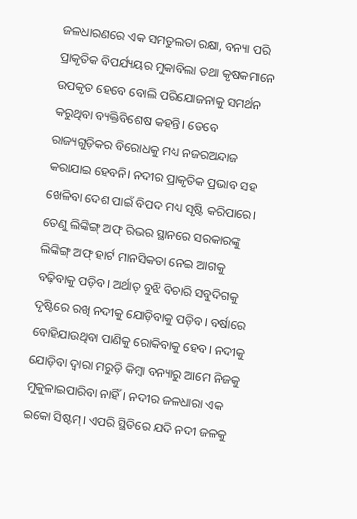ଜଳଧାରଣରେ ଏକ ସମତୁଲତା ରକ୍ଷା, ବନ୍ୟା ପରି ପ୍ରାକୃତିକ ବିପର୍ଯ୍ୟୟର ମୁକାବିଲା ତଥା କୃଷକମାନେ ଉପକୃତ ହେବେ ବୋଲି ପରିଯୋଜନାକୁ ସମର୍ଥନ କରୁଥିବା ବ୍ୟକ୍ତିବିଶେଷ କହନ୍ତି। ତେବେ ରାଜ୍ୟଗୁଡ଼ିକର ବିରୋଧକୁ ମଧ୍ୟ ନଜରଅନ୍ଦାଜ କରାଯାଇ ହେବନି। ନଦୀର ପ୍ରାକୃତିକ ପ୍ରଭାବ ସହ ଖେଳିବା ଦେଶ ପାଇଁ ବିପଦ ମଧ୍ୟ ସୃଷ୍ଟି କରିପାରେ। ତେଣୁ ଲିଙ୍କିଙ୍ଗ୍‌ ଅଫ୍‌ ରିଭର ସ୍ଥାନରେ ସରକାରଙ୍କୁ ଲିଙ୍କିଙ୍ଗ୍‌ ଅଫ୍‌ ହାର୍ଟ ମାନସିକତା ନେଇ ଆଗକୁ ବଢ଼ିବାକୁ ପଡ଼ିବ। ଅର୍ଥାତ୍‌ ବୁଝି ବିଚାରି ସବୁଦିଗକୁ ଦୃଷ୍ଟିରେ ରଖି ନଦୀକୁ ଯୋଡ଼ିବାକୁ ପଡ଼ିବ। ବର୍ଷାରେ ବୋହିଯାଉଥିବା ପାଣିକୁ ରୋକିବାକୁ ହେବ। ନଦୀକୁ ଯୋଡ଼ିବା ଦ୍ୱାରା ମରୁଡ଼ି କିମ୍ବା ବନ୍ୟାରୁ ଆମେ ନିଜକୁ ମୁକୁଳାଇପାରିବା ନାହିଁ। ନଦୀର ଜଳଧାରା ଏକ ଇକୋ ସିଷ୍ଟମ୍‌। ଏପରି ସ୍ଥିତିରେ ଯଦି ନଦୀ ଜଳକୁ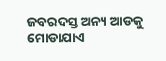ଜବରଦସ୍ତ ଅନ୍ୟ ଆଡକୁ ମୋଡାଯାଏ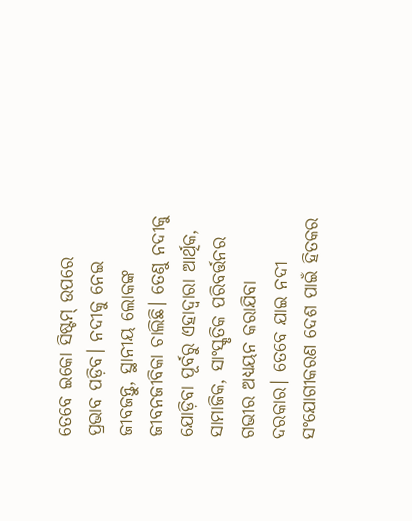ତେବେ ଇକୋ ସିଷ୍ଟମ୍‌ ଉପରେ ପ୍ରଭାବ ପଡ଼ିବ। ନଦୀକୁ ନେଇ ଜୀବଜନ୍ତୁ, ସ୍ଥାନୀୟ ଲୋକଙ୍କ ଜୀବନଜୀବିକା ଚାଲିଛି। ତେଣୁ ନଦୀକୁ ଯୋଡ଼ିବା ପୂର୍ବରୁ ଏହାଦ୍ୱାରା ଆର୍ଥିକ, ସାମାଜିକ, ସାଂସ୍କୃତିକ ପରିବର୍ତ୍ତନର ଗଭୀର ଅଧ୍ୟୟନ କରାଯିବା ଦରକାର। ତେବେ ଯାଇ ନଦୀ ସଂଯୋଗୀକରଣ ଦେଶ ପାଇଁ ହିତକର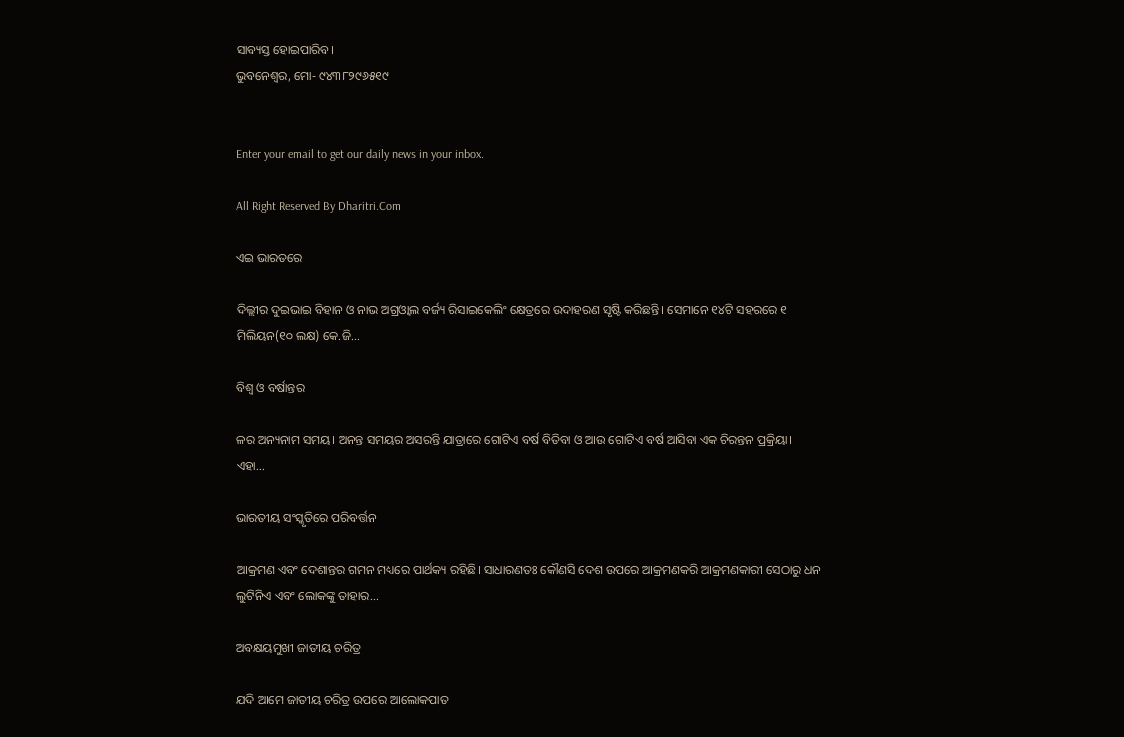ସାବ୍ୟସ୍ତ ହୋଇପାରିବ।
ଭୁବନେଶ୍ୱର, ମୋ- ୯୪୩୮୨୯୬୫୧୯


Enter your email to get our daily news in your inbox.

All Right Reserved By Dharitri.Com

ଏଇ ଭାରତରେ

ଦିଲ୍ଲୀର ଦୁଇଭାଇ ବିହାନ ଓ ନାଭ ଅଗ୍ରଓ୍ୱାଲ ବର୍ଜ୍ୟ ରିସାଇକେଲିଂ କ୍ଷେତ୍ରରେ ଉଦାହରଣ ସୃଷ୍ଟି କରିଛନ୍ତି। ସେମାନେ ୧୪ଟି ସହରରେ ୧ ମିଲିୟନ(୧୦ ଲକ୍ଷ) କେ.ଜି...

ବିଶ୍ୱ ଓ ବର୍ଷାନ୍ତର

ଳର ଅନ୍ୟନାମ ସମୟ। ଅନନ୍ତ ସମୟର ଅସରନ୍ତି ଯାତ୍ରାରେ ଗୋଟିଏ ବର୍ଷ ବିତିବା ଓ ଆଉ ଗୋଟିଏ ବର୍ଷ ଆସିବା ଏକ ଚିରନ୍ତନ ପ୍ରକ୍ରିୟା। ଏହା...

ଭାରତୀୟ ସଂସ୍କୃତିରେ ପରିବର୍ତ୍ତନ

ଆକ୍ରମଣ ଏବଂ ଦେଶାନ୍ତର ଗମନ ମଧ୍ୟରେ ପାର୍ଥକ୍ୟ ରହିଛି। ସାଧାରଣତଃ କୌଣସି ଦେଶ ଉପରେ ଆକ୍ରମଣକରି ଆକ୍ରମଣକାରୀ ସେଠାରୁ ଧନ ଲୁଟିନିଏ ଏବଂ ଲୋକଙ୍କୁ ତାହାର...

ଅବକ୍ଷୟମୁଖୀ ଜାତୀୟ ଚରିତ୍ର

ଯଦି ଆମେ ଜାତୀୟ ଚରିତ୍ର ଉପରେ ଆଲୋକପାତ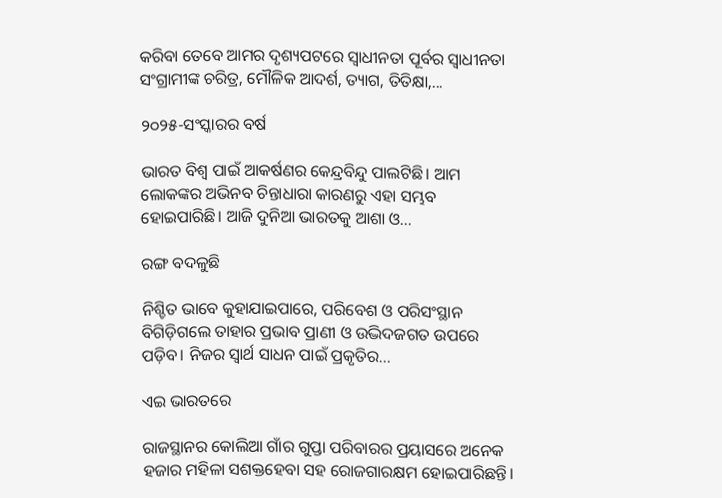କରିବା ତେବେ ଆମର ଦୃଶ୍ୟପଟରେ ସ୍ବାଧୀନତା ପୂର୍ବର ସ୍ବାଧୀନତା ସଂଗ୍ରାମୀଙ୍କ ଚରିତ୍ର, ମୌଳିକ ଆଦର୍ଶ, ତ୍ୟାଗ, ତିତିକ୍ଷା,...

୨୦୨୫-ସଂସ୍କାରର ବର୍ଷ

ଭାରତ ବିଶ୍ୱ ପାଇଁ ଆକର୍ଷଣର କେନ୍ଦ୍ରବିନ୍ଦୁ ପାଲଟିଛି। ଆମ ଲୋକଙ୍କର ଅଭିନବ ଚିନ୍ତାଧାରା କାରଣରୁ ଏହା ସମ୍ଭବ ହୋଇପାରିଛି। ଆଜି ଦୁନିଆ ଭାରତକୁ ଆଶା ଓ...

ରଙ୍ଗ ବଦଳୁଛି

ନିଶ୍ଚିତ ଭାବେ କୁହାଯାଇପାରେ, ପରିବେଶ ଓ ପରିସଂସ୍ଥାନ ବିଗିଡ଼ିଗଲେ ତାହାର ପ୍ରଭାବ ପ୍ରାଣୀ ଓ ଉଦ୍ଭିଦଜଗତ ଉପରେ ପଡ଼ିବ। ନିଜର ସ୍ବାର୍ଥ ସାଧନ ପାଇଁ ପ୍ରକୃତିର...

ଏଇ ଭାରତରେ

ରାଜସ୍ଥାନର କୋଲିଆ ଗାଁର ଗୁପ୍ତା ପରିବାରର ପ୍ରୟାସରେ ଅନେକ ହଜାର ମହିଳା ସଶକ୍ତହେବା ସହ ରୋଜଗାରକ୍ଷମ ହୋଇପାରିଛନ୍ତି।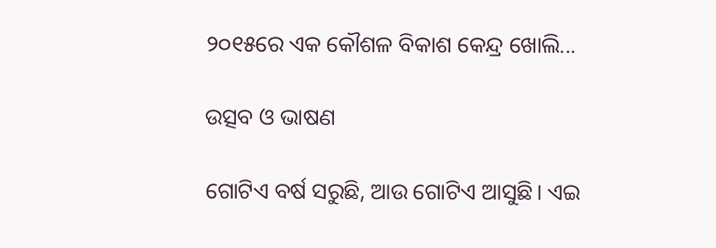୨୦୧୫ରେ ଏକ କୌଶଳ ବିକାଶ କେନ୍ଦ୍ର ଖୋଲି...

ଉତ୍ସବ ଓ ଭାଷଣ

ଗୋଟିଏ ବର୍ଷ ସରୁଛି, ଆଉ ଗୋଟିଏ ଆସୁଛି। ଏଇ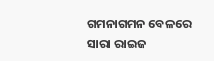ଗମନାଗମନ ବେଳରେ ସାରା ରାଇଜ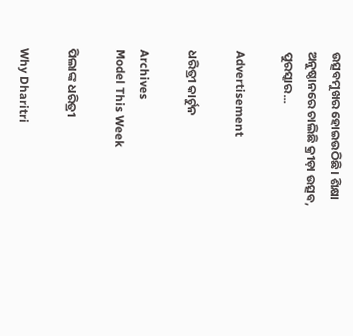ଉତ୍ସବମୁଖର ହୋଇଉଠିଛି। ଶିକ୍ଷା ଅନୁଷ୍ଠାନରେ ଚାଲିଛି କ୍ରୀଡ଼ା ଉତ୍ସବ, ପୁରସ୍କାର...

Advertisement

ଧରିତ୍ରୀ କାର୍ଟୁନ

Archives
Model This Week

ପିଲାଙ୍କ ଧରିତ୍ରୀ

Why Dharitri